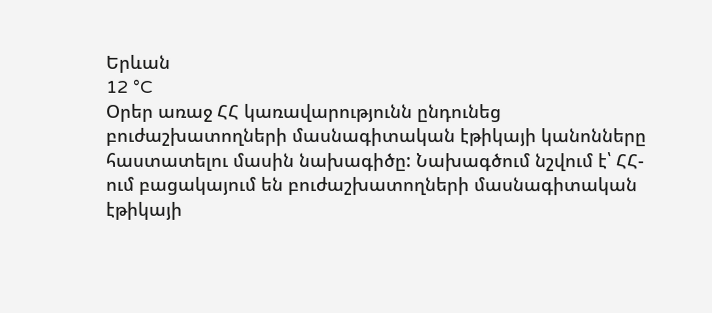Երևան
12 °C
Օրեր առաջ ՀՀ կառավարությունն ընդունեց բուժաշխատողների մասնագիտական էթիկայի կանոնները հաստատելու մասին նախագիծը: Նախագծում նշվում է՝ ՀՀ-ում բացակայում են բուժաշխատողների մասնագիտական էթիկայի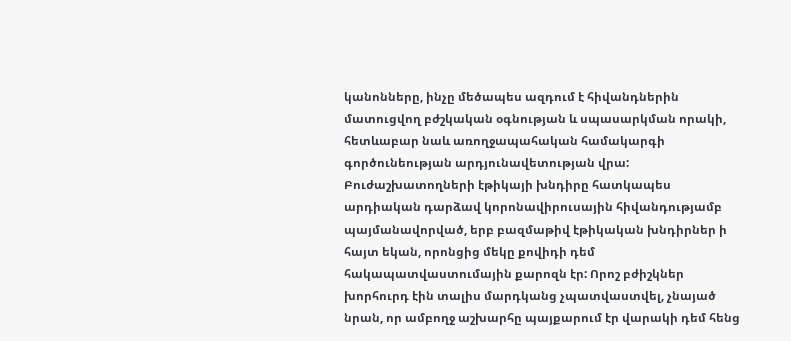կանոնները, ինչը մեծապես ազդում է հիվանդներին մատուցվող բժշկական օգնության և սպասարկման որակի, հետևաբար նաև առողջապահական համակարգի գործունեության արդյունավետության վրա:
Բուժաշխատողների էթիկայի խնդիրը հատկապես արդիական դարձավ կորոնավիրուսային հիվանդությամբ պայմանավորված, երբ բազմաթիվ էթիկական խնդիրներ ի հայտ եկան, որոնցից մեկը քովիդի դեմ հակապատվաստումային քարոզն էր: Որոշ բժիշկներ խորհուրդ էին տալիս մարդկանց չպատվաստվել, չնայած նրան, որ ամբողջ աշխարհը պայքարում էր վարակի դեմ հենց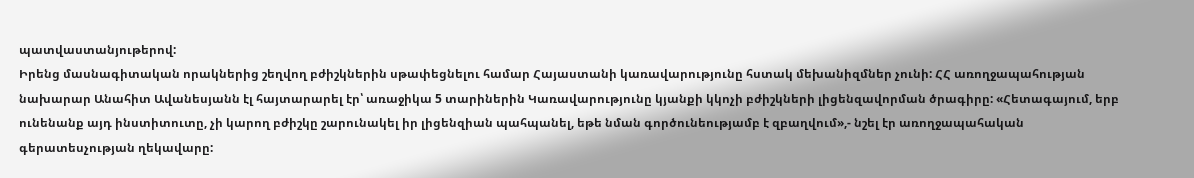պատվաստանյութերով:
Իրենց մասնագիտական որակներից շեղվող բժիշկներին սթափեցնելու համար Հայաստանի կառավարությունը հստակ մեխանիզմներ չունի: ՀՀ առողջապահության նախարար Անահիտ Ավանեսյանն էլ հայտարարել էր՝ առաջիկա 5 տարիներին Կառավարությունը կյանքի կկոչի բժիշկների լիցենզավորման ծրագիրը: «Հետագայում, երբ ունենանք այդ ինստիտուտը, չի կարող բժիշկը շարունակել իր լիցենզիան պահպանել, եթե նման գործունեությամբ է զբաղվում»,- նշել էր առողջապահական գերատեսչության ղեկավարը: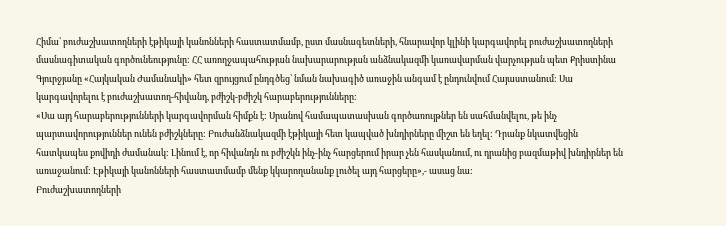Հիմա՝ բուժաշխատողների էթիկայի կանոնների հաստատմամբ, ըստ մասնագետների, հնարավոր կլինի կարգավորել բուժաշխատողների մասնագիտական գործունեությունը: ՀՀ առողջապահության նախարարության անձնակազմի կառավարման վարչության պետ Քրիստինա Գյուրջյանը «Հայկական Ժամանակի» հետ զրույցում ընդգծեց՝ նման նախագիծ առաջին անգամ է ընդունվում Հայաստանում: Սա կարգավորելու է բուժաշխատող-հիվանդ, բժիշկ-բժիշկ հարաբերությունները:
«Սա այդ հարաբերությունների կարգավորման հիմքն է: Սրանով համապատասխան գործառույթներ են սահմանվելու, թե ինչ պարտավորություններ ունեն բժիշկները: Բուժանձնակազմի էթիկայի հետ կապված խնդիրները միշտ են եղել: Դրանք նկատվեցին հատկապես քովիդի ժամանակ: Լինում է, որ հիվանդն ու բժիշկն ինչ-ինչ հարցերում իրար չեն հասկանում, ու դրանից բազմաթիվ խնդիրներ են առաջանում: Էթիկայի կանոնների հաստատմամբ մենք կկարողանանք լուծել այդ հարցերը»,- ասաց նա:
Բուժաշխատողների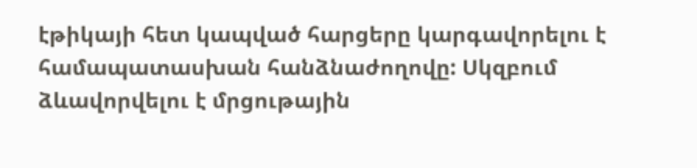էթիկայի հետ կապված հարցերը կարգավորելու է համապատասխան հանձնաժողովը: Սկզբում ձևավորվելու է մրցութային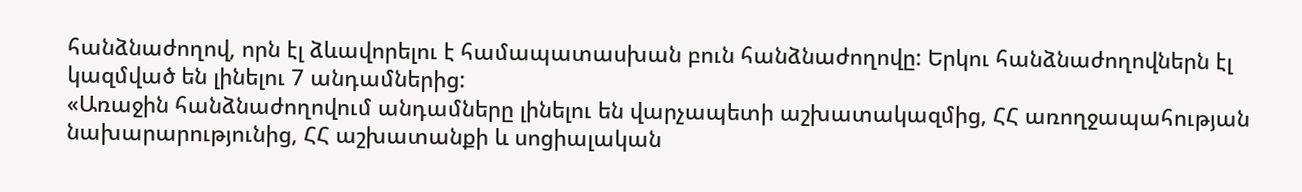հանձնաժողով, որն էլ ձևավորելու է համապատասխան բուն հանձնաժողովը: Երկու հանձնաժողովներն էլ կազմված են լինելու 7 անդամներից:
«Առաջին հանձնաժողովում անդամները լինելու են վարչապետի աշխատակազմից, ՀՀ առողջապահության նախարարությունից, ՀՀ աշխատանքի և սոցիալական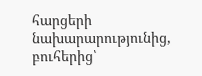հարցերի նախարարությունից, բուհերից՝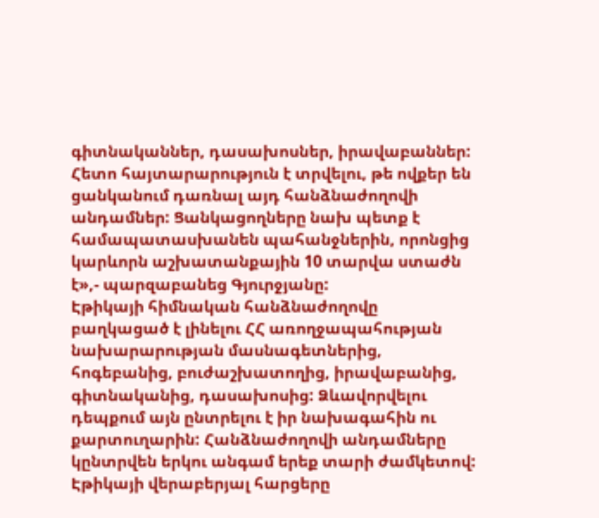գիտնականներ, դասախոսներ, իրավաբաններ: Հետո հայտարարություն է տրվելու, թե ովքեր են ցանկանում դառնալ այդ հանձնաժողովի անդամներ: Ցանկացողները նախ պետք է համապատասխանեն պահանջներին, որոնցից կարևորն աշխատանքային 10 տարվա ստաժն է»,- պարզաբանեց Գյուրջյանը:
Էթիկայի հիմնական հանձնաժողովը բաղկացած է լինելու ՀՀ առողջապահության նախարարության մասնագետներից, հոգեբանից, բուժաշխատողից, իրավաբանից, գիտնականից, դասախոսից: Ձևավորվելու դեպքում այն ընտրելու է իր նախագահին ու քարտուղարին: Հանձնաժողովի անդամները կընտրվեն երկու անգամ երեք տարի ժամկետով: Էթիկայի վերաբերյալ հարցերը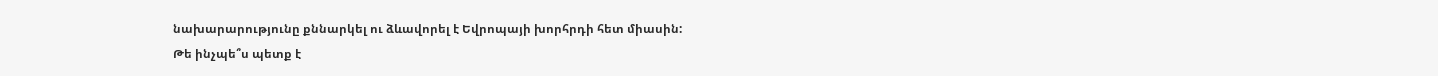նախարարությունը քննարկել ու ձևավորել է Եվրոպայի խորհրդի հետ միասին:
Թե ինչպե՞ս պետք է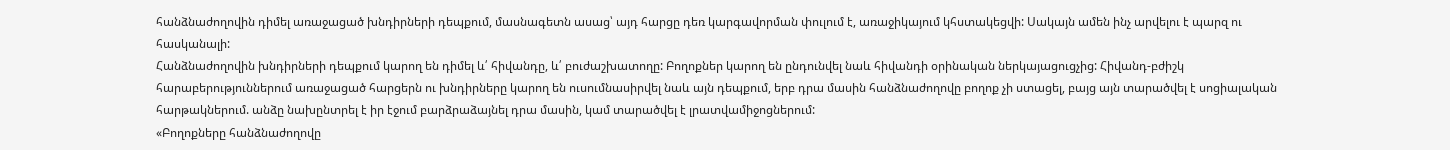հանձնաժողովին դիմել առաջացած խնդիրների դեպքում, մասնագետն ասաց՝ այդ հարցը դեռ կարգավորման փուլում է, առաջիկայում կհստակեցվի: Սակայն ամեն ինչ արվելու է պարզ ու հասկանալի:
Հանձնաժողովին խնդիրների դեպքում կարող են դիմել և՛ հիվանդը, և՛ բուժաշխատողը: Բողոքներ կարող են ընդունվել նաև հիվանդի օրինական ներկայացուցչից: Հիվանդ-բժիշկ հարաբերություններում առաջացած հարցերն ու խնդիրները կարող են ուսումնասիրվել նաև այն դեպքում, երբ դրա մասին հանձնաժողովը բողոք չի ստացել, բայց այն տարածվել է սոցիալական հարթակներում. անձը նախընտրել է իր էջում բարձրաձայնել դրա մասին, կամ տարածվել է լրատվամիջոցներում:
«Բողոքները հանձնաժողովը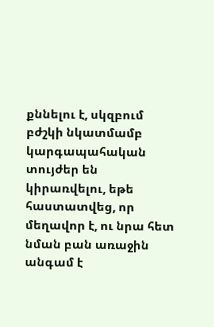քննելու է, սկզբում բժշկի նկատմամբ կարգապահական տույժեր են կիրառվելու, եթե հաստատվեց, որ մեղավոր է, ու նրա հետ նման բան առաջին անգամ է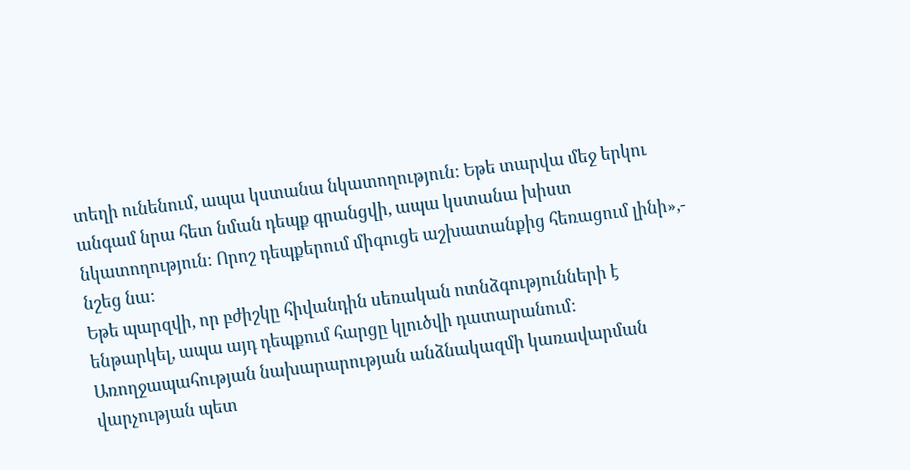տեղի ունենում, ապա կստանա նկատողություն: Եթե տարվա մեջ երկու անգամ նրա հետ նման դեպք գրանցվի, ապա կստանա խիստ նկատողություն: Որոշ դեպքերում միգուցե աշխատանքից հեռացում լինի»,- նշեց նա:
Եթե պարզվի, որ բժիշկը հիվանդին սեռական ոտնձգությունների է ենթարկել, ապա այդ դեպքում հարցը կլուծվի դատարանում: Առողջապահության նախարարության անձնակազմի կառավարման վարչության պետ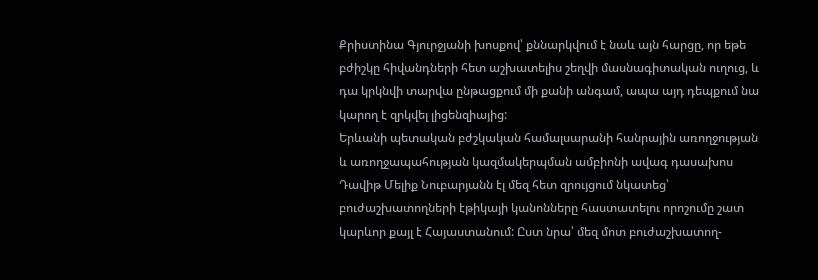Քրիստինա Գյուրջյանի խոսքով՝ քննարկվում է նաև այն հարցը, որ եթե բժիշկը հիվանդների հետ աշխատելիս շեղվի մասնագիտական ուղուց, և դա կրկնվի տարվա ընթացքում մի քանի անգամ, ապա այդ դեպքում նա կարող է զրկվել լիցենզիայից:
Երևանի պետական բժշկական համալսարանի հանրային առողջության և առողջապահության կազմակերպման ամբիոնի ավագ դասախոս Դավիթ Մելիք Նուբարյանն էլ մեզ հետ զրույցում նկատեց՝ բուժաշխատողների էթիկայի կանոնները հաստատելու որոշումը շատ կարևոր քայլ է Հայաստանում: Ըստ նրա՝ մեզ մոտ բուժաշխատող-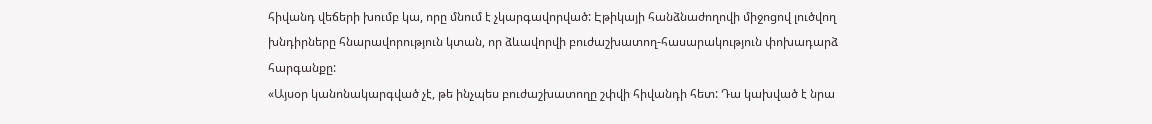հիվանդ վեճերի խումբ կա, որը մնում է չկարգավորված: Էթիկայի հանձնաժողովի միջոցով լուծվող խնդիրները հնարավորություն կտան, որ ձևավորվի բուժաշխատող-հասարակություն փոխադարձ հարգանքը:
«Այսօր կանոնակարգված չէ, թե ինչպես բուժաշխատողը շփվի հիվանդի հետ: Դա կախված է նրա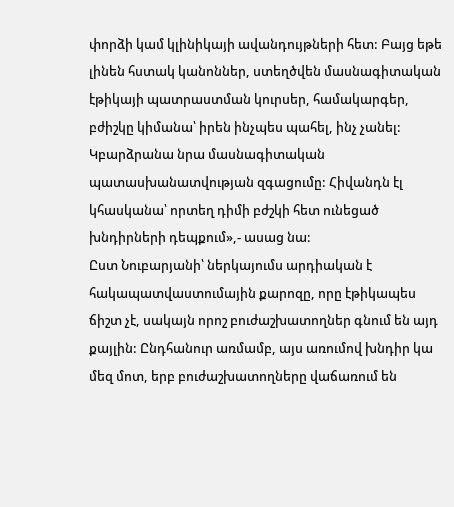փորձի կամ կլինիկայի ավանդույթների հետ: Բայց եթե լինեն հստակ կանոններ, ստեղծվեն մասնագիտական էթիկայի պատրաստման կուրսեր, համակարգեր, բժիշկը կիմանա՝ իրեն ինչպես պահել, ինչ չանել: Կբարձրանա նրա մասնագիտական պատասխանատվության զգացումը: Հիվանդն էլ կհասկանա՝ որտեղ դիմի բժշկի հետ ունեցած խնդիրների դեպքում»,- ասաց նա:
Ըստ Նուբարյանի՝ ներկայումս արդիական է հակապատվաստումային քարոզը, որը էթիկապես ճիշտ չէ, սակայն որոշ բուժաշխատողներ գնում են այդ քայլին: Ընդհանուր առմամբ, այս առումով խնդիր կա մեզ մոտ, երբ բուժաշխատողները վաճառում են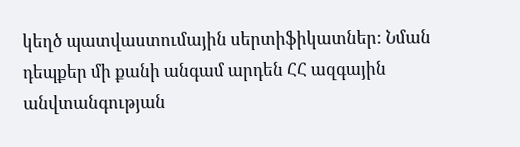կեղծ պատվաստումային սերտիֆիկատներ: Նման դեպքեր մի քանի անգամ արդեն ՀՀ ազգային անվտանգության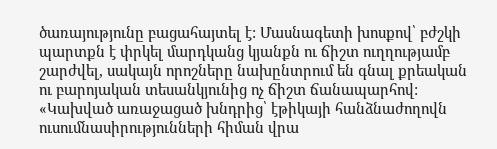ծառայությունը բացահայտել է: Մասնագետի խոսքով՝ բժշկի պարտքն է փրկել մարդկանց կյանքն ու ճիշտ ուղղությամբ շարժվել, սակայն որոշները նախընտրում են գնալ քրեական ու բարոյական տեսանկյունից ոչ ճիշտ ճանապարհով:
«Կախված առաջացած խնդրից՝ էթիկայի հանձնաժողովն ուսումնասիրությունների հիման վրա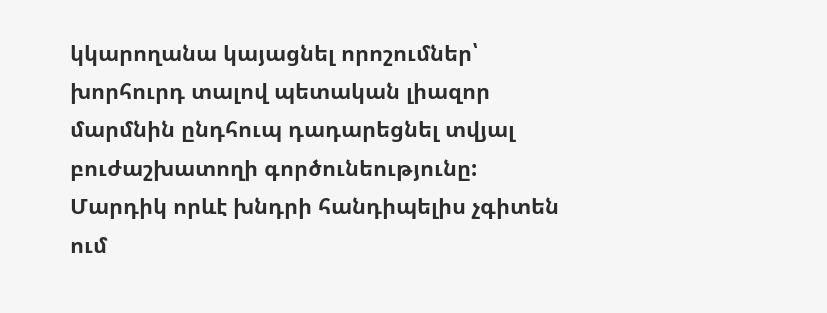կկարողանա կայացնել որոշումներ՝ խորհուրդ տալով պետական լիազոր մարմնին ընդհուպ դադարեցնել տվյալ բուժաշխատողի գործունեությունը: Մարդիկ որևէ խնդրի հանդիպելիս չգիտեն ում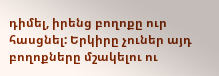դիմել, իրենց բողոքը ուր հասցնել: Երկիրը չուներ այդ բողոքները մշակելու ու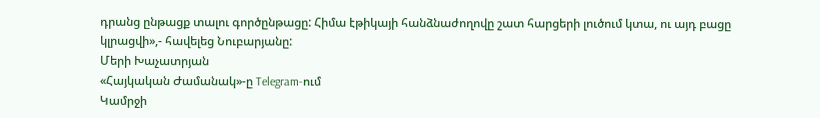դրանց ընթացք տալու գործընթացը: Հիմա էթիկայի հանձնաժողովը շատ հարցերի լուծում կտա, ու այդ բացը կլրացվի»,- հավելեց Նուբարյանը:
Մերի Խաչատրյան
«Հայկական Ժամանակ»-ը Telegram-ում
Կամրջի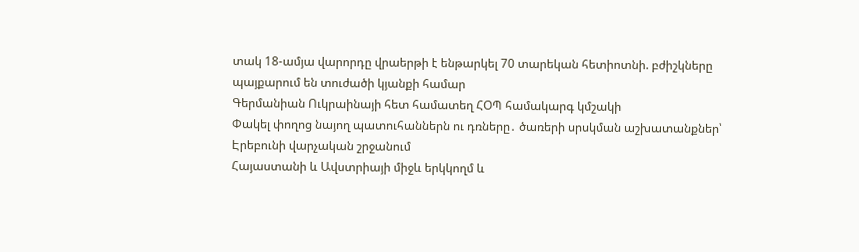տակ 18-ամյա վարորդը վրաերթի է ենթարկել 70 տարեկան հետիոտնի. բժիշկները պայքարում են տուժածի կյանքի համար
Գերմանիան Ուկրաինայի հետ համատեղ ՀՕՊ համակարգ կմշակի
Փակել փողոց նայող պատուհաններն ու դռները․ ծառերի սրսկման աշխատանքներ՝ Էրեբունի վարչական շրջանում
Հայաստանի և Ավստրիայի միջև երկկողմ և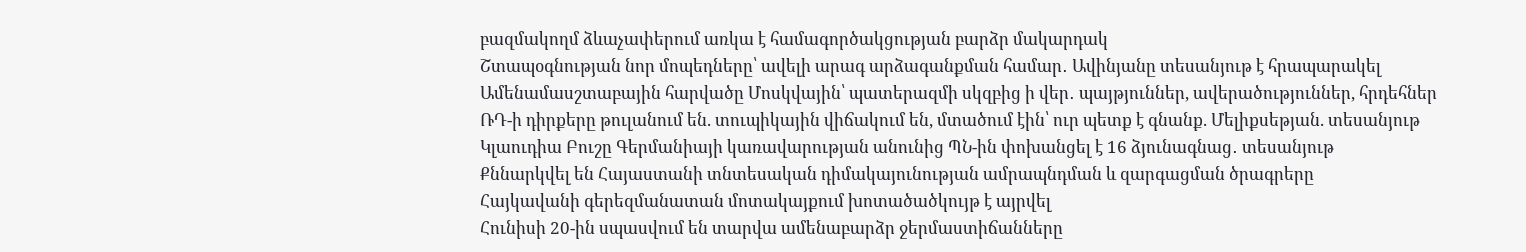բազմակողմ ձևաչափերում առկա է համագործակցության բարձր մակարդակ
Շտապօգնության նոր մոպեդները՝ ավելի արագ արձագանքման համար․ Ավինյանը տեսանյութ է հրապարակել
Ամենամասշտաբային հարվածը Մոսկվային՝ պատերազմի սկզբից ի վեր․ պայթյուններ, ավերածություններ, հրդեհներ
ՌԴ-ի դիրքերը թուլանում են. տուպիկային վիճակում են, մտածում էին՝ ուր պետք է գնանք. Մելիքսեթյան. տեսանյութ
Կլաուդիա Բուշը Գերմանիայի կառավարության անունից ՊՆ-ին փոխանցել է 16 ձյունագնաց․ տեսանյութ
Քննարկվել են Հայաստանի տնտեսական դիմակայունության ամրապնդման և զարգացման ծրագրերը
Հայկավանի գերեզմանատան մոտակայքում խոտածածկույթ է այրվել
Հունիսի 20-ին սպասվում են տարվա ամենաբարձր ջերմաստիճանները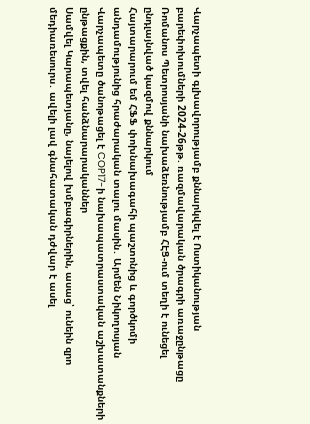Վարչապետի գլխավորությամբ քննարկվել է Ոստիկանության բարեփոխումների 2024-26թթ. ռազմավարական ծրագրի առաջընթացը
Ռոմանոս Պետրոսյանի նախաձեռնությամբ ՀԷՑ-ում տեղի է ունեցել ընդլայնված կազմով քննարկում
Հայտարարում եմ ՀՖՖ փոխնախագահի պաշտոնից և գործկոմի անդամությունից հրաժարական տալու մասին․ Արմեն Նիկողոսյան
Վարչապետը ծանոթացել է COP17-ի նախապատրաստական աշխատանքների ընթացքին, տվել հանձնարարականներ
Սամվել Կարապետյանը, նայելով խմբագիրներին, ասաց՝ ունեին զրո մեդիառեսուրս․ ավելի լավ գնահատական դժվար է ասել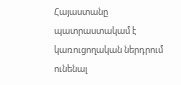Հայաստանը պատրաստակամ է կառուցողական ներդրում ունենալ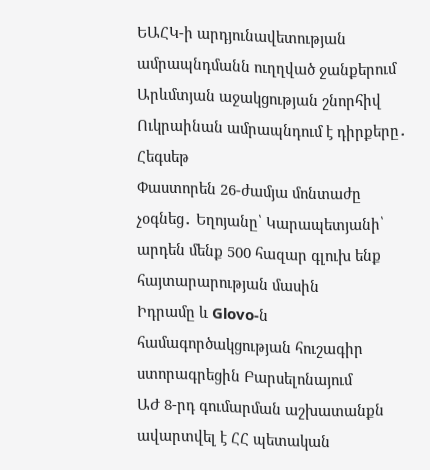ԵԱՀԿ-ի արդյունավետության ամրապնդմանն ուղղված ջանքերում
Արևմտյան աջակցության շնորհիվ Ուկրաինան ամրապնդում է դիրքերը․ Հեգսեթ
Փաստորեն 26-ժամյա մոնտաժը չօգնեց․ Եղոյանը՝ Կարապետյանի՝ արդեն մենք 500 հազար գլուխ ենք հայտարարության մասին
Իդրամը և Glovo-ն համագործակցության հուշագիր ստորագրեցին Բարսելոնայում
ԱԺ 8-րդ գումարման աշխատանքն ավարտվել է ՀՀ պետական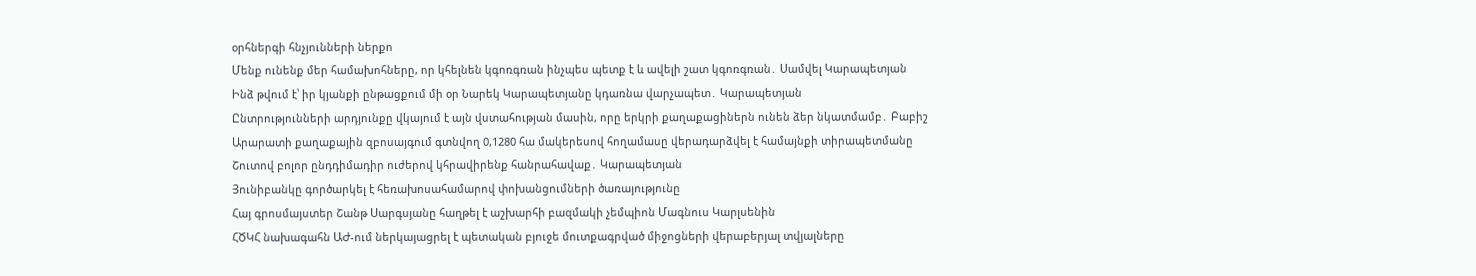օրհներգի հնչյունների ներքո
Մենք ունենք մեր համախոհները, որ կհելնեն կգոռգռան ինչպես պետք է և ավելի շատ կգոռգռան․ Սամվել Կարապետյան
Ինձ թվում է՝ իր կյանքի ընթացքում մի օր Նարեկ Կարապետյանը կդառնա վարչապետ․ Կարապետյան
Ընտրությունների արդյունքը վկայում է այն վստահության մասին, որը երկրի քաղաքացիներն ունեն ձեր նկատմամբ․ Բաբիշ
Արարատի քաղաքային զբոսայգում գտնվող 0,1280 հա մակերեսով հողամասը վերադարձվել է համայնքի տիրապետմանը
Շուտով բոլոր ընդդիմադիր ուժերով կհրավիրենք հանրահավաք․ Կարապետյան
Յունիբանկը գործարկել է հեռախոսահամարով փոխանցումների ծառայությունը
Հայ գրոսմայստեր Շանթ Սարգսյանը հաղթել է աշխարհի բազմակի չեմպիոն Մագնուս Կարլսենին
ՀԾԿՀ նախագահն ԱԺ-ում ներկայացրել է պետական բյուջե մուտքագրված միջոցների վերաբերյալ տվյալները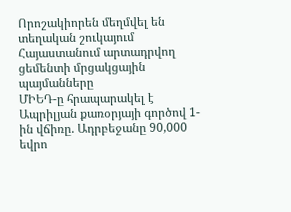Որոշակիորեն մեղմվել են տեղական շուկայում Հայաստանում արտադրվող ցեմենտի մրցակցային պայմանները
ՄԻԵԴ-ը հրապարակել է Ապրիլյան քառօրյայի գործով 1-ին վճիռը. Ադրբեջանը 90,000 եվրո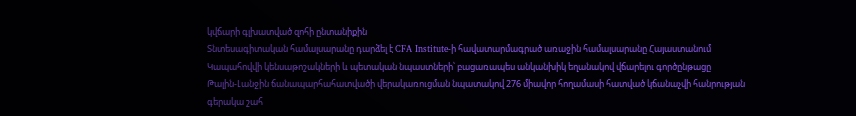կվճարի գլխատված զոհի ընտանիքին
Տնտեսագիտական համալսարանը դարձել է CFA Institute-ի հավատարմագրած առաջին համալսարանը Հայաստանում
Կապահովվի կենսաթոշակների և պետական նպաստների՝ բացառապես անկանխիկ եղանակով վճարելու գործընթացը
Թալին-Լանջին ճանապարհահատվածի վերակառուցման նպատակով 276 միավոր հողամասի հատված կճանաչվի հանրության գերակա շահ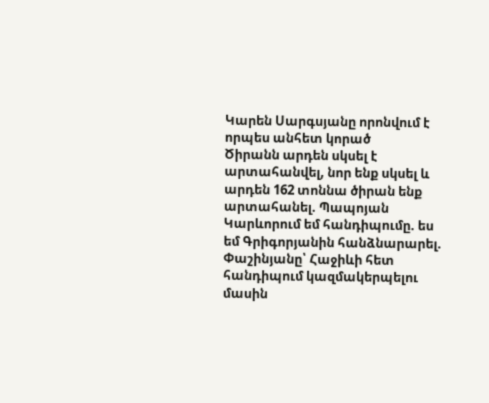Կարեն Սարգսյանը որոնվում է որպես անհետ կորած
Ծիրանն արդեն սկսել է արտահանվել, նոր ենք սկսել և արդեն 162 տոննա ծիրան ենք արտահանել. Պապոյան
Կարևորում եմ հանդիպումը. ես եմ Գրիգորյանին հանձնարարել. Փաշինյանը՝ Հաջիևի հետ հանդիպում կազմակերպելու մասին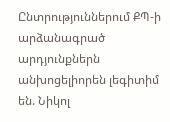Ընտրություններում ՔՊ-ի արձանագրած արդյունքներն անխոցելիորեն լեգիտիմ են. Նիկոլ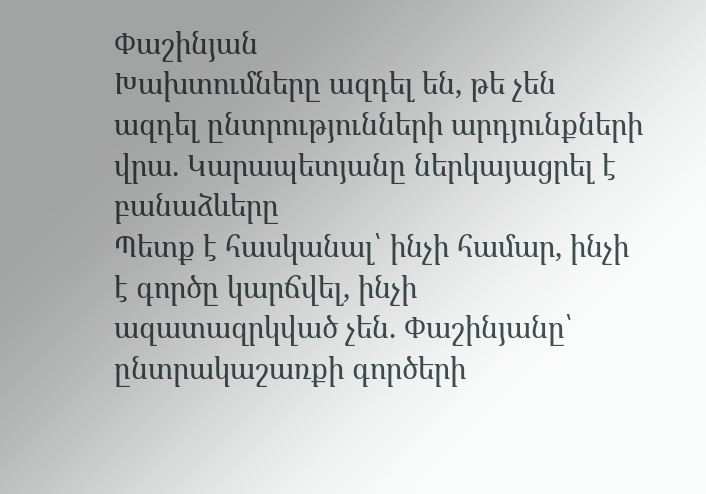Փաշինյան
Խախտումները ազդել են, թե չեն ազդել ընտրությունների արդյունքների վրա. Կարապետյանը ներկայացրել է բանաձևերը
Պետք է հասկանալ՝ ինչի համար, ինչի է գործը կարճվել, ինչի ազատազրկված չեն. Փաշինյանը՝ ընտրակաշառքի գործերի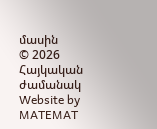մասին
© 2026 Հայկական ժամանակ
Website by MATEMAT